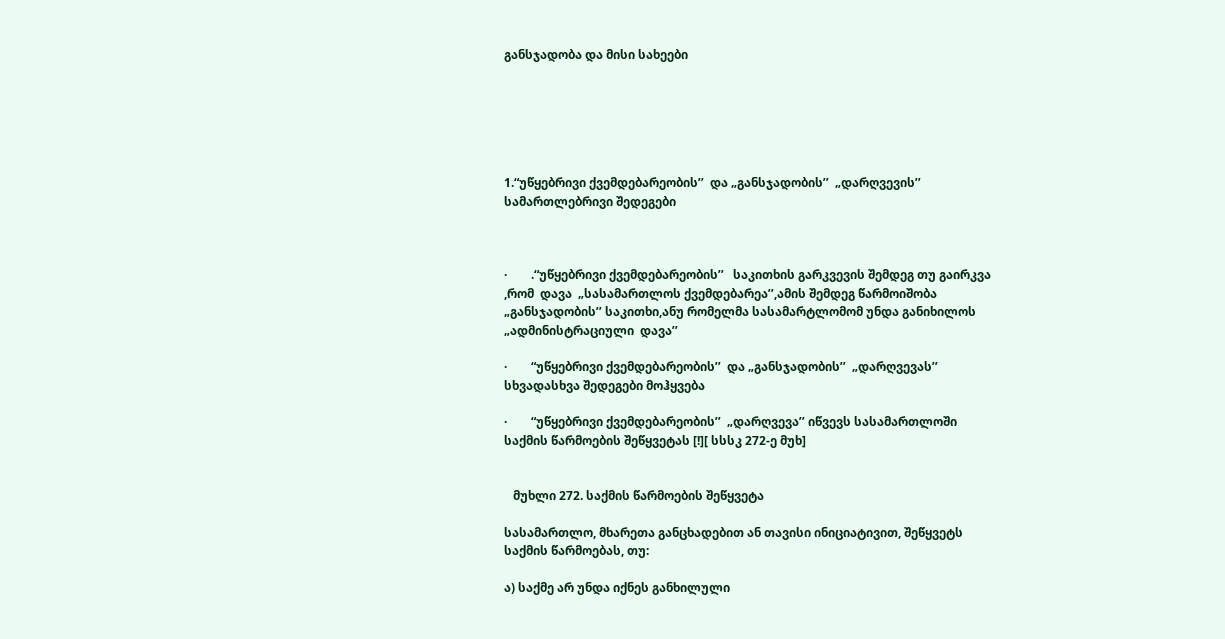განსჯადობა და მისი სახეები






1.“უწყებრივი ქვემდებარეობის’’  და „განსჯადობის’’  „დარღვევის’’ სამართლებრივი შედეგები



·        .“უწყებრივი ქვემდებარეობის’’   საკითხის გარკვევის შემდეგ თუ გაირკვა ,რომ  დავა  „სასამართლოს ქვემდებარეა’’,ამის შემდეგ წარმოიშობა „განსჯადობის’’ საკითხი,ანუ რომელმა სასამარტლომომ უნდა განიხილოს  „ადმინისტრაციული  დავა’’

·        “უწყებრივი ქვემდებარეობის’’  და „განსჯადობის’’  „დარღვევას’’  სხვადასხვა შედეგები მოჰყვება

·        “უწყებრივი ქვემდებარეობის’’  „დარღვევა’’ იწვევს სასამართლოში საქმის წარმოების შეწყვეტას [!][ სსსკ 272-ე მუხ]


   მუხლი 272. საქმის წარმოების შეწყვეტა

სასამართლო, მხარეთა განცხადებით ან თავისი ინიციატივით, შეწყვეტს საქმის წარმოებას, თუ:

ა) საქმე არ უნდა იქნეს განხილული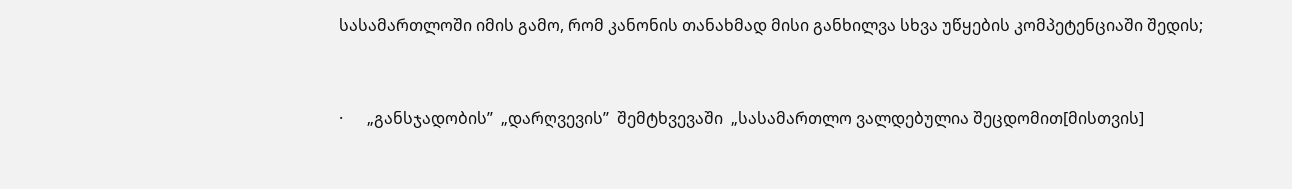სასამართლოში იმის გამო, რომ კანონის თანახმად მისი განხილვა სხვა უწყების კომპეტენციაში შედის;


·      „განსჯადობის’’  „დარღვევის’’  შემტხვევაში  „სასამართლო ვალდებულია შეცდომით[მისთვის]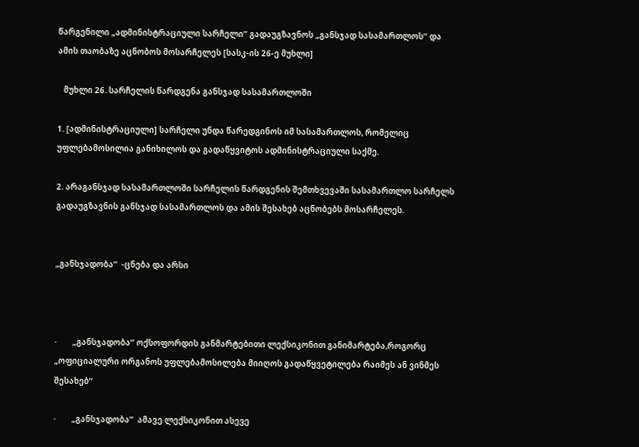წარგენილი „ადმინისტრაციული სარჩელი’’ გადაუგზავნოს „განსჯად სასამართლოს’’ და ამის თაობაზე აცნობოს მოსარჩელეს [სასკ-ის 26-ე მუხლი]

   მუხლი 26. სარჩელის წარდგენა განსჯად სასამართლოში

1. [ადმინისტრაციული] სარჩელი უნდა წარედგინოს იმ სასამართლოს, რომელიც უფლებამოსილია განიხილოს და გადაწყვიტოს ადმინისტრაციული საქმე.

2. არაგანსჯად სასამართლოში სარჩელის წარდგენის შემთხვევაში სასამართლო სარჩელს გადაუგზავნის განსჯად სასამართლოს და ამის შესახებ აცნობებს მოსარჩელეს.


„განსჯადობა’’  -ცნება და არსი



·        „განსჯადობა’’ ოქსოფორდის განმარტებითი ლექსიკონით განიმარტება,როგორც „ოფიციალური ორგანოს უფლებამოსილება მიიღოს გადაწყვეტილება რაიმეს ან ვინმეს შესახებ’’

·        „განსჯადობა’’  ამავე ლექსიკონით ასევე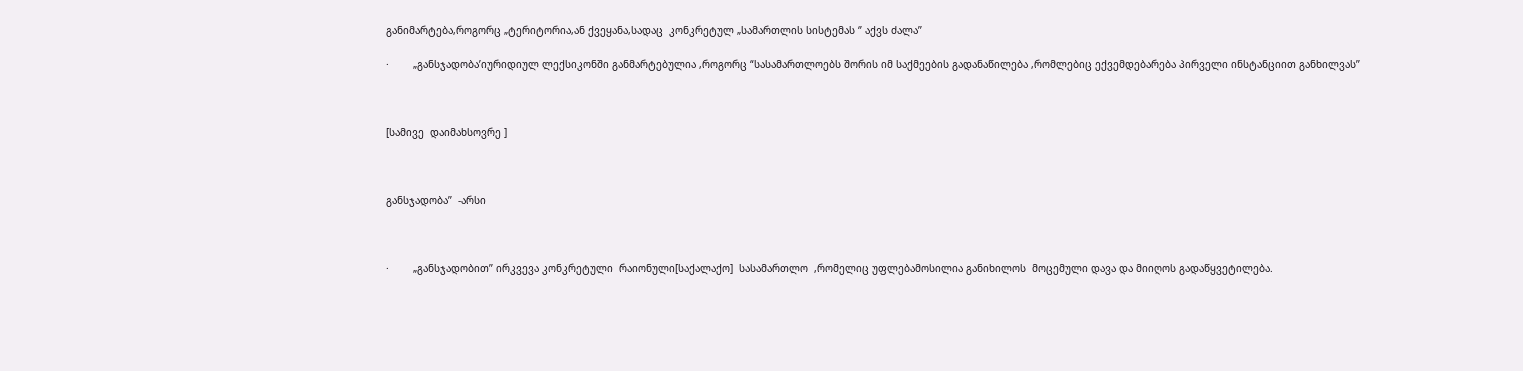განიმარტება,როგორც „ტერიტორია,ან ქვეყანა,სადაც  კონკრეტულ „სამართლის სისტემას ‘’ აქვს ძალა’’

·        „განსჯადობა’იურიდიულ ლექსიკონში განმარტებულია ,როგორც “სასამართლოებს შორის იმ საქმეების გადანაწილება ,რომლებიც ექვემდებარება პირველი ინსტანციით განხილვას’’



[სამივე  დაიმახსოვრე ]



განსჯადობა’’  -არსი



·        „განსჯადობით’’ ირკვევა კონკრეტული  რაიონული[საქალაქო]  სასამართლო  ,რომელიც უფლებამოსილია განიხილოს  მოცემული დავა და მიიღოს გადაწყვეტილება.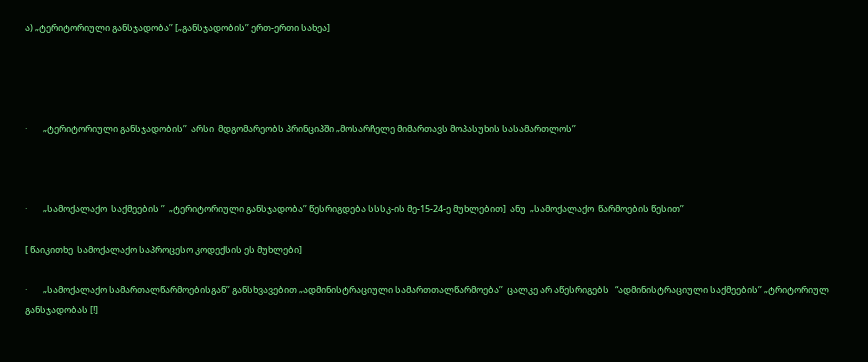ა) „ტერიტორიული განსჯადობა’’ [„განსჯადობის’’ ერთ-ერთი სახეა]




·        „ტერიტორიული განსჯადობის’’  არსი  მდგომარეობს პრინციპში „მოსარჩელე მიმართავს მოპასუხის სასამართლოს’’



·        „სამოქალაქო  საქმეების ’’  „ტერიტორიული განსჯადობა’’ წესრიგდება სსსკ-ის მე-15-24-ე მუხლებით]  ანუ  „სამოქალაქო  წარმოების წესით’’

[ წაიკითხე  სამოქალაქო საპროცესო კოდექსის ეს მუხლები]

·        „სამოქალაქო სამართალწარმოებისგან’’ განსხვავებით „ადმინისტრაციული სამართთალწარმოება’’  ცალკე არ აწესრიგებს   “ადმინისტრაციული საქმეების’’ „ტრიტორიულ განსჯადობას [!]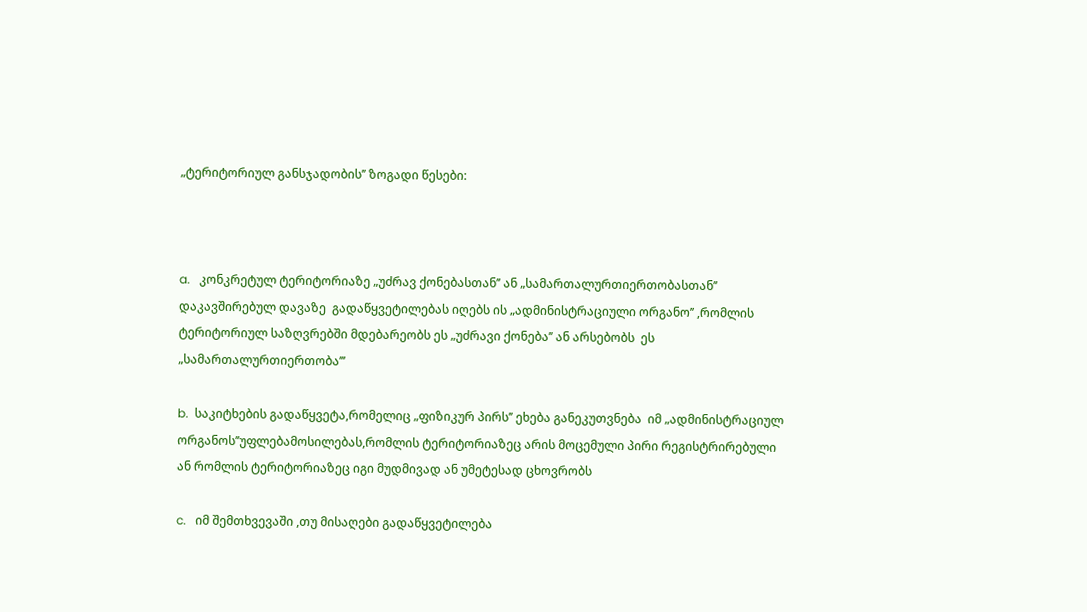„ტერიტორიულ განსჯადობის’’ ზოგადი წესები:



a.   კონკრეტულ ტერიტორიაზე „უძრავ ქონებასთან’’ ან „სამართალურთიერთობასთან’’ დაკავშირებულ დავაზე  გადაწყვეტილებას იღებს ის „ადმინისტრაციული ორგანო’’ ,რომლის ტერიტორიულ საზღვრებში მდებარეობს ეს „უძრავი ქონება’’ ან არსებობს  ეს „სამართალურთიერთობა’’’

b.  საკიტხების გადაწყვეტა,რომელიც „ფიზიკურ პირს’’ ეხება განეკუთვნება  იმ „ადმინისტრაციულ ორგანოს’’უფლებამოსილებას,რომლის ტერიტორიაზეც არის მოცემული პირი რეგისტრირებული ან რომლის ტერიტორიაზეც იგი მუდმივად ან უმეტესად ცხოვრობს

c.   იმ შემთხვევაში ,თუ მისაღები გადაწყვეტილება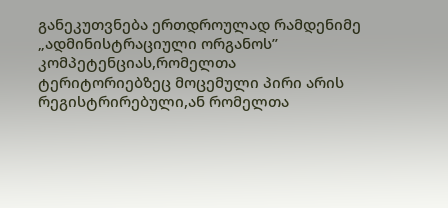განეკუთვნება ერთდროულად რამდენიმე „ადმინისტრაციული ორგანოს’’ კომპეტენციას,რომელთა ტერიტორიებზეც მოცემული პირი არის რეგისტრირებული,ან რომელთა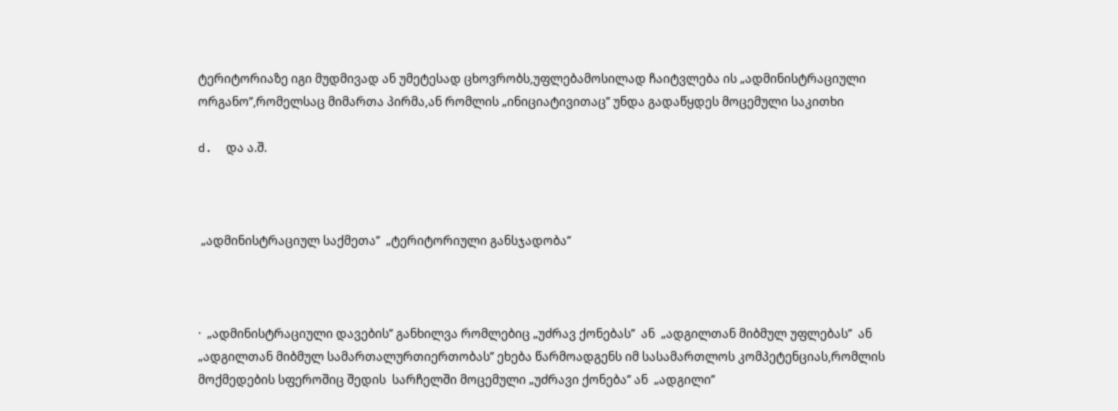ტერიტორიაზე იგი მუდმივად ან უმეტესად ცხოვრობს,უფლებამოსილად ჩაიტვლება ის „ადმინისტრაციული ორგანო’’,რომელსაც მიმართა პირმა,ან რომლის „ინიციატივითაც’’ უნდა გადაწყდეს მოცემული საკითხი

d.  და ა.შ.



 „ადმინისტრაციულ საქმეთა’’  „ტერიტორიული განსჯადობა’’



·  „ადმინისტრაციული დავების’’ განხილვა რომლებიც „უძრავ ქონებას’’  ან  „ადგილთან მიბმულ უფლებას’’  ან  „ადგილთან მიბმულ სამართალურთიერთობას’’ ეხება წარმოადგენს იმ სასამართლოს კომპეტენციას,რომლის მოქმედების სფეროშიც შედის  სარჩელში მოცემული „უძრავი ქონება’’ ან  „ადგილი’’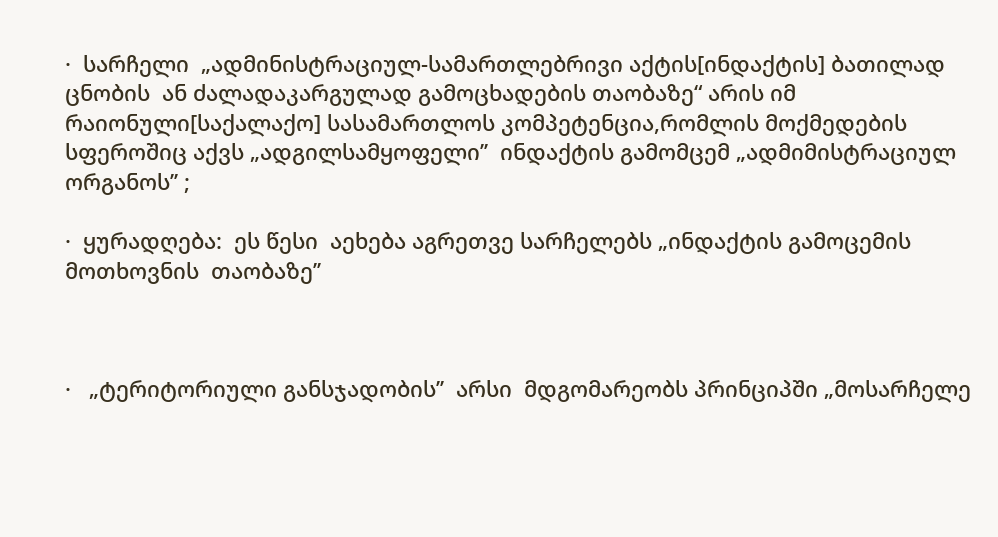·  სარჩელი  „ადმინისტრაციულ-სამართლებრივი აქტის[ინდაქტის] ბათილად ცნობის  ან ძალადაკარგულად გამოცხადების თაობაზე“ არის იმ  რაიონული[საქალაქო] სასამართლოს კომპეტენცია,რომლის მოქმედების სფეროშიც აქვს „ადგილსამყოფელი’’  ინდაქტის გამომცემ „ადმიმისტრაციულ ორგანოს’’ ;

·  ყურადღება:  ეს წესი  აეხება აგრეთვე სარჩელებს „ინდაქტის გამოცემის მოთხოვნის  თაობაზე’’



·   „ტერიტორიული განსჯადობის’’  არსი  მდგომარეობს პრინციპში „მოსარჩელე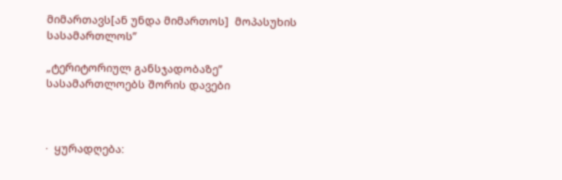მიმართავს[ან უნდა მიმართოს]  მოპასუხის სასამართლოს’’

„ტერიტორიულ განსჯადობაზე’’ სასამართლოებს შორის დავები



·  ყურადღება: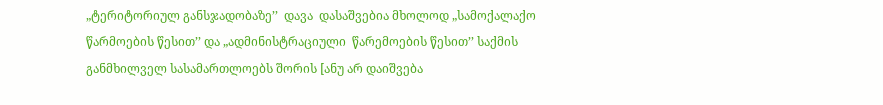„ტერიტორიულ განსჯადობაზე’’  დავა  დასაშვებია მხოლოდ „სამოქალაქო წარმოების წესით’’ და „ადმინისტრაციული  წარემოების წესით’’ საქმის განმხილველ სასამართლოებს შორის [ანუ არ დაიშვება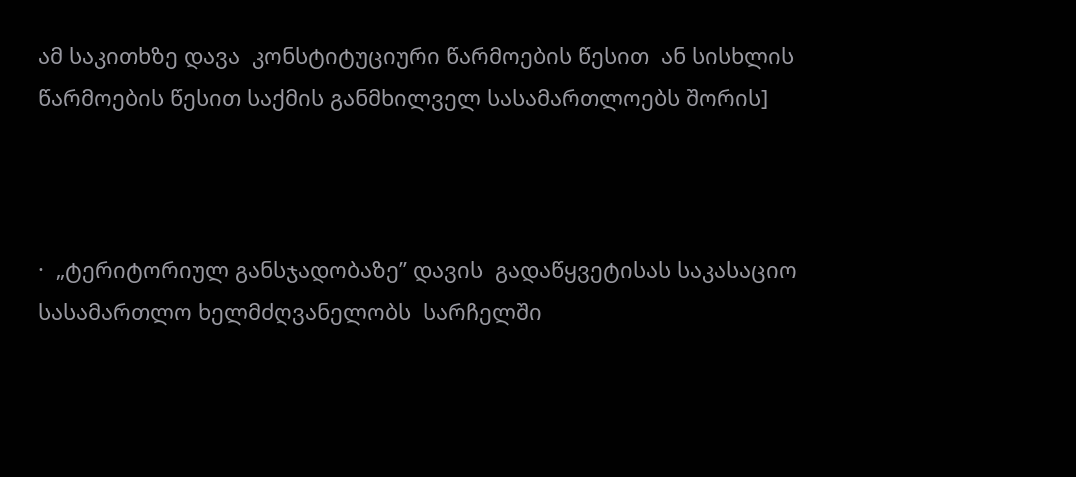ამ საკითხზე დავა  კონსტიტუციური წარმოების წესით  ან სისხლის წარმოების წესით საქმის განმხილველ სასამართლოებს შორის]



·  „ტერიტორიულ განსჯადობაზე’’ დავის  გადაწყვეტისას საკასაციო სასამართლო ხელმძღვანელობს  სარჩელში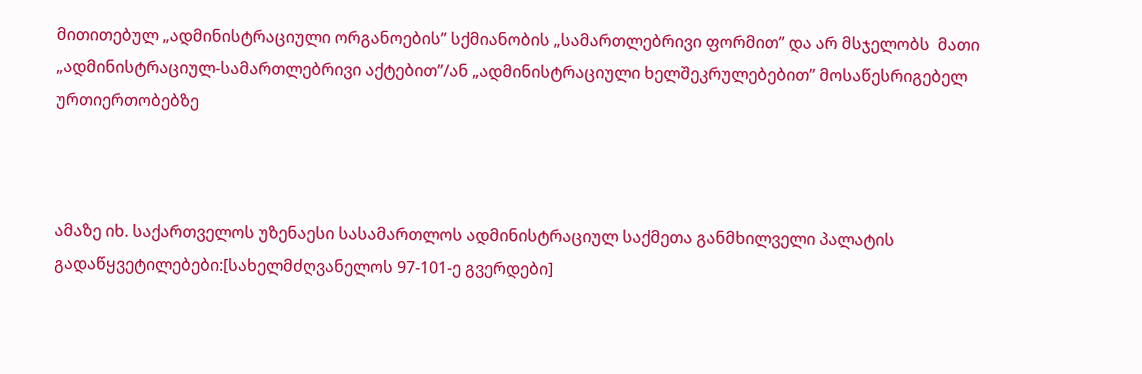მითითებულ „ადმინისტრაციული ორგანოების’’ სქმიანობის „სამართლებრივი ფორმით’’ და არ მსჯელობს  მათი  „ადმინისტრაციულ-სამართლებრივი აქტებით’’/ან „ადმინისტრაციული ხელშეკრულებებით’’ მოსაწესრიგებელ ურთიერთობებზე



ამაზე იხ. საქართველოს უზენაესი სასამართლოს ადმინისტრაციულ საქმეთა განმხილველი პალატის გადაწყვეტილებები:[სახელმძღვანელოს 97-101-ე გვერდები]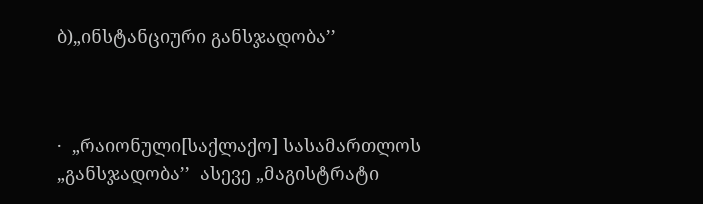ბ)„ინსტანციური განსჯადობა’’



·  „რაიონული[საქლაქო] სასამართლოს  „განსჯადობა’’  ასევე „მაგისტრატი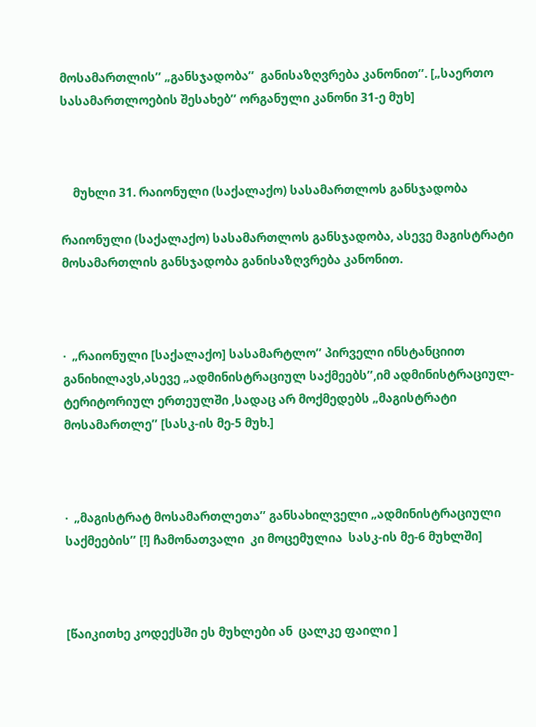მოსამართლის’’ „განსჯადობა’’  განისაზღვრება კანონით’’. [„საერთო სასამართლოების შესახებ’’ ორგანული კანონი 31-ე მუხ]



    მუხლი 31. რაიონული (საქალაქო) სასამართლოს განსჯადობა

რაიონული (საქალაქო) სასამართლოს განსჯადობა, ასევე მაგისტრატი მოსამართლის განსჯადობა განისაზღვრება კანონით.



·  „რაიონული [საქალაქო] სასამარტლო’’ პირველი ინსტანციით განიხილავს,ასევე „ადმინისტრაციულ საქმეებს’’,იმ ადმინისტრაციულ-ტერიტორიულ ერთეულში ,სადაც არ მოქმედებს „მაგისტრატი მოსამართლე’’ [სასკ-ის მე-5 მუხ.]



·  „მაგისტრატ მოსამართლეთა’’ განსახილველი „ადმინისტრაციული საქმეების’’ [!] ჩამონათვალი  კი მოცემულია  სასკ-ის მე-6 მუხლში]



[წაიკითხე კოდექსში ეს მუხლები ან  ცალკე ფაილი ]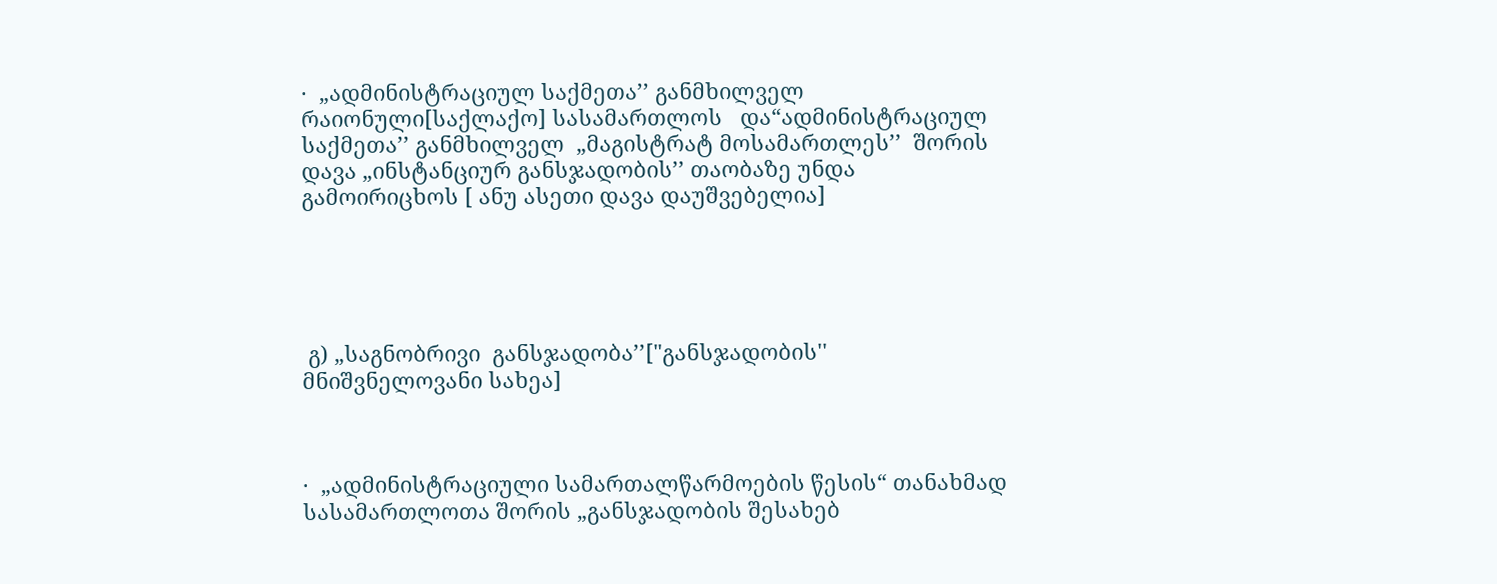·  „ადმინისტრაციულ საქმეთა’’ განმხილველ  რაიონული[საქლაქო] სასამართლოს   და“ადმინისტრაციულ საქმეთა’’ განმხილველ  „მაგისტრატ მოსამართლეს’’  შორის დავა „ინსტანციურ განსჯადობის’’ თაობაზე უნდა გამოირიცხოს [ ანუ ასეთი დავა დაუშვებელია]





 გ) „საგნობრივი  განსჯადობა’’["განსჯადობის'' მნიშვნელოვანი სახეა]



·  „ადმინისტრაციული სამართალწარმოების წესის“ თანახმად სასამართლოთა შორის „განსჯადობის შესახებ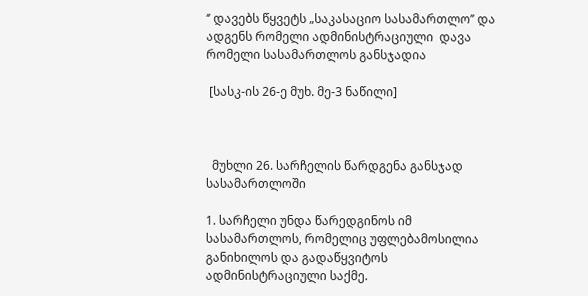‘’ დავებს წყვეტს „საკასაციო სასამართლო’’ და ადგენს რომელი ადმინისტრაციული  დავა რომელი სასამართლოს განსჯადია

 [სასკ-ის 26-ე მუხ. მე-3 ნაწილი]



  მუხლი 26. სარჩელის წარდგენა განსჯად სასამართლოში

1. სარჩელი უნდა წარედგინოს იმ სასამართლოს, რომელიც უფლებამოსილია განიხილოს და გადაწყვიტოს ადმინისტრაციული საქმე.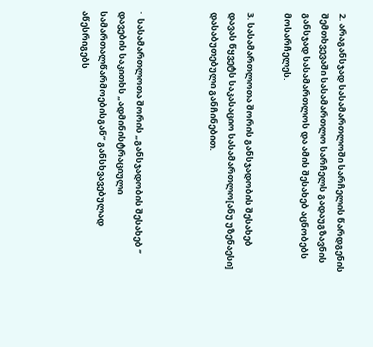2. არაგანსჯად სასამართლოში სარჩელის წარდგენის შემთხვევაში სასამართლო სარჩელს გადაუგზავნის განსჯად სასამართლოს და ამის შესახებ აცნობებს მოსარჩელეს.

3. სასამართლოთა შორის განსჯადობის შესახებ დავას წყვეტს საკასაციო სასამართლო[ანუ უზენაესი]  დასაბუთებული განჩინებით.



·  სასამართლოთა შორის „განსჯადობის შესახებ ‘’ დავების საკითხს „ადმინისტრაციული სამართალწარმოებისგან’’ განსხვავებულად აწესრიგებს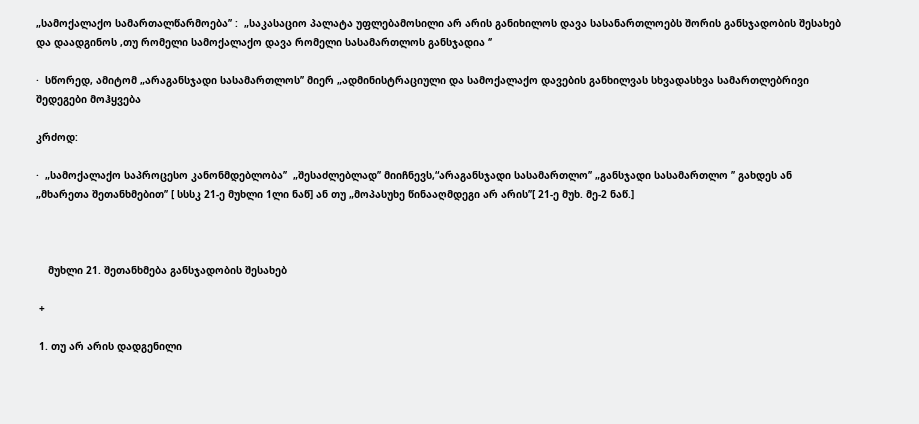„სამოქალაქო სამართალწარმოება’’ :  „საკასაციო პალატა უფლებამოსილი არ არის განიხილოს დავა სასანართლოებს შორის განსჯადობის შესახებ და დაადგინოს ,თუ რომელი სამოქალაქო დავა რომელი სასამართლოს განსჯადია ‘’

·  სწორედ, ამიტომ „არაგანსჯადი სასამართლოს’’ მიერ „ადმინისტრაციული და სამოქალაქო დავების განხილვას სხვადასხვა სამართლებრივი შედეგები მოჰყვება

კრძოდ:

·  „სამოქალაქო საპროცესო კანონმდებლობა’’  „შესაძლებლად’’ მიიჩნევს,“არაგანსჯადი სასამართლო’’ „განსჯადი სასამართლო ’’ გახდეს ან  „მხარეთა შეთანხმებით’’ [ სსსკ 21-ე მუხლი 1ლი ნაწ] ან თუ „მოპასუხე წინააღმდეგი არ არის’’[ 21-ე მუხ. მე-2 ნაწ.]



    მუხლი 21. შეთანხმება განსჯადობის შესახებ

 +

 1. თუ არ არის დადგენილი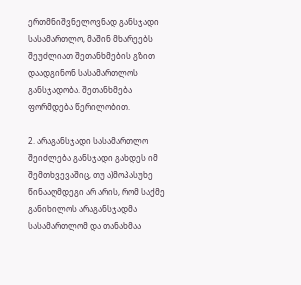ერთმნიშვნელოვნად განსჯადი სასამართლო, მაშინ მხარეებს შეუძლიათ შეთანხმების გზით დაადგინონ სასამართლოს განსჯადობა. შეთანხმება ფორმდება წერილობით.

2. არაგანსჯადი სასამართლო შეიძლება განსჯადი გახდეს იმ შემთხვევაშიც, თუ ა)მოპასუხე წინააღმდეგი არ არის, რომ საქმე განიხილოს არაგანსჯადმა სასამართლომ და თანახმაა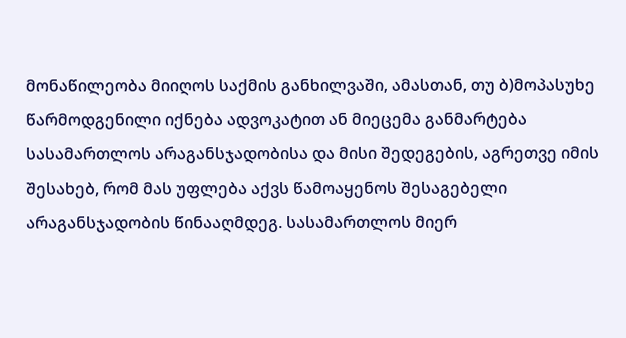მონაწილეობა მიიღოს საქმის განხილვაში, ამასთან, თუ ბ)მოპასუხე წარმოდგენილი იქნება ადვოკატით ან მიეცემა განმარტება სასამართლოს არაგანსჯადობისა და მისი შედეგების, აგრეთვე იმის შესახებ, რომ მას უფლება აქვს წამოაყენოს შესაგებელი არაგანსჯადობის წინააღმდეგ. სასამართლოს მიერ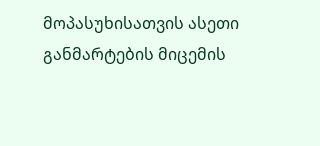მოპასუხისათვის ასეთი განმარტების მიცემის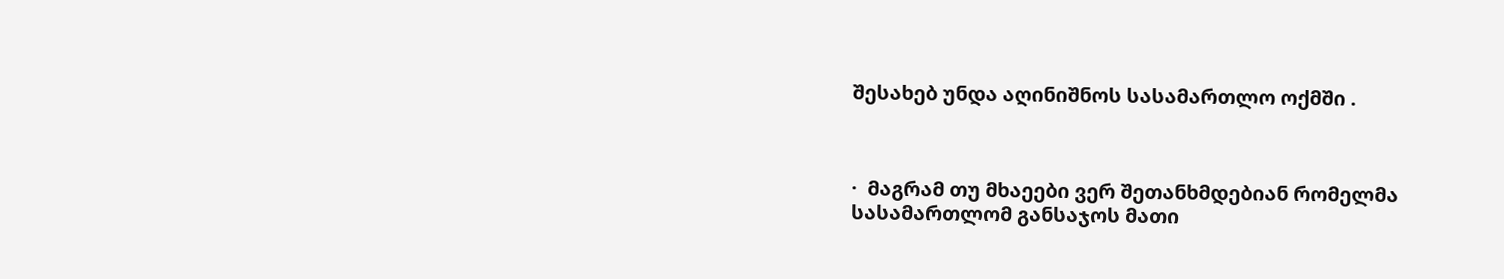შესახებ უნდა აღინიშნოს სასამართლო ოქმში .



·  მაგრამ თუ მხაეები ვერ შეთანხმდებიან რომელმა სასამართლომ განსაჯოს მათი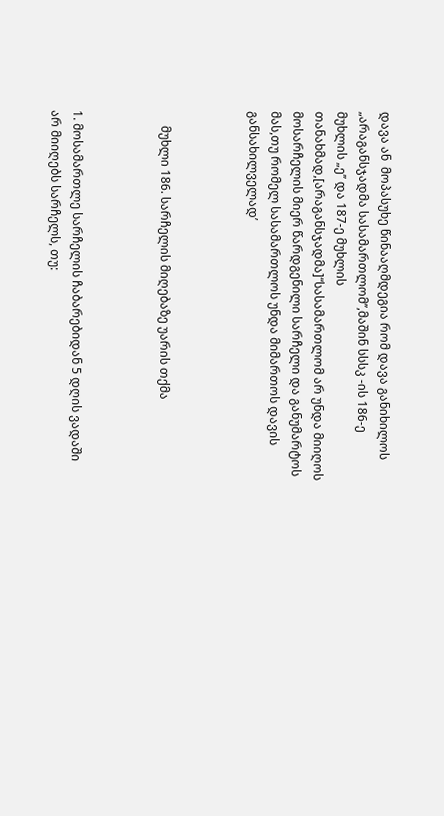დავა ან  მოპასუხე წინააღმდეგია რომ დავა განიხილოს „არაგანსჯადმა სასამართლომ’’,მაშინ სსსკ -ის 186-ე  მუხლის „ე’’ და 187-ე მუხლის თანახმად,[არაგანსჯადმა]“სასამართლომ არ უნდა მიიღოს მოსარჩელის მიერ წარდგენილი სარჩელი და განუმარტოს მას,თუ რომელ სასამართლოს უნდა მიმართოს დავის განსახილველად’



     მუხლი 186. სარჩელის მიღებაზე უარის თქმა



1. მოსამართლე სარჩელის ჩაბარებიდან 5 დღის ვადაში არ მიიღებს სარჩელს, თუ: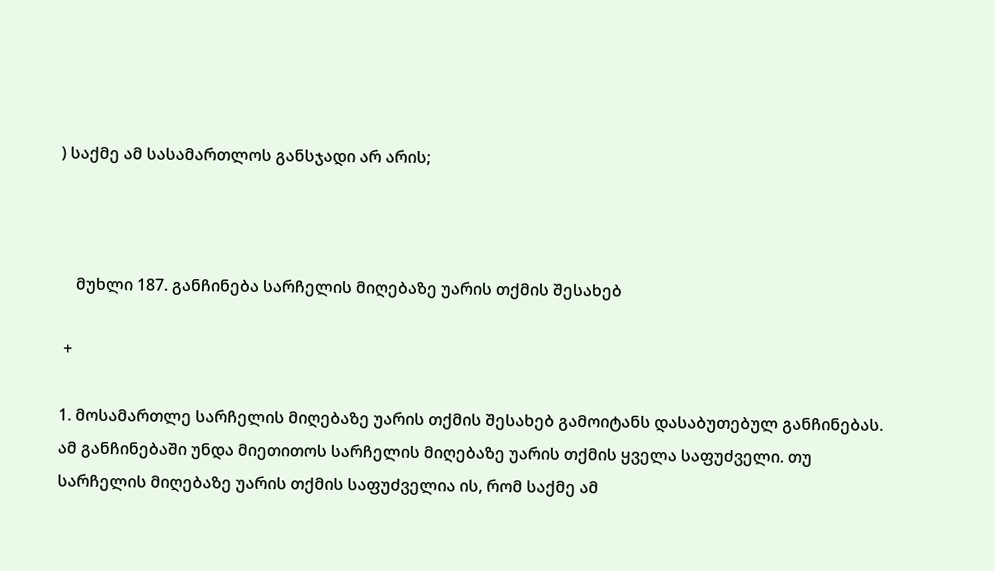) საქმე ამ სასამართლოს განსჯადი არ არის;



    მუხლი 187. განჩინება სარჩელის მიღებაზე უარის თქმის შესახებ

 +

1. მოსამართლე სარჩელის მიღებაზე უარის თქმის შესახებ გამოიტანს დასაბუთებულ განჩინებას. ამ განჩინებაში უნდა მიეთითოს სარჩელის მიღებაზე უარის თქმის ყველა საფუძველი. თუ სარჩელის მიღებაზე უარის თქმის საფუძველია ის, რომ საქმე ამ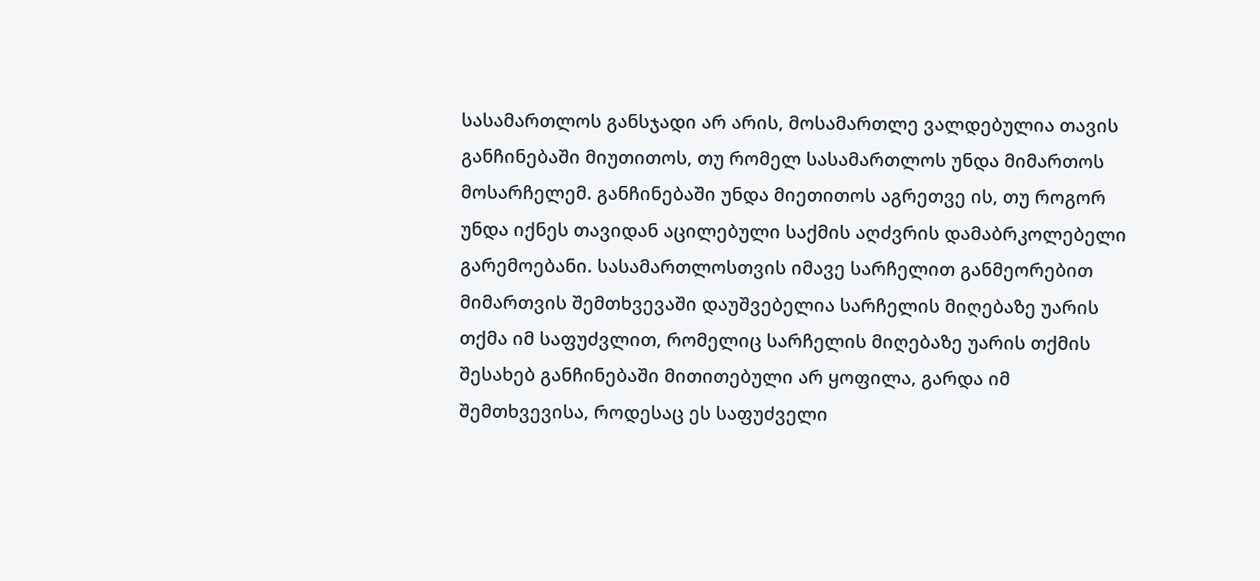სასამართლოს განსჯადი არ არის, მოსამართლე ვალდებულია თავის განჩინებაში მიუთითოს, თუ რომელ სასამართლოს უნდა მიმართოს მოსარჩელემ. განჩინებაში უნდა მიეთითოს აგრეთვე ის, თუ როგორ უნდა იქნეს თავიდან აცილებული საქმის აღძვრის დამაბრკოლებელი გარემოებანი. სასამართლოსთვის იმავე სარჩელით განმეორებით მიმართვის შემთხვევაში დაუშვებელია სარჩელის მიღებაზე უარის თქმა იმ საფუძვლით, რომელიც სარჩელის მიღებაზე უარის თქმის შესახებ განჩინებაში მითითებული არ ყოფილა, გარდა იმ შემთხვევისა, როდესაც ეს საფუძველი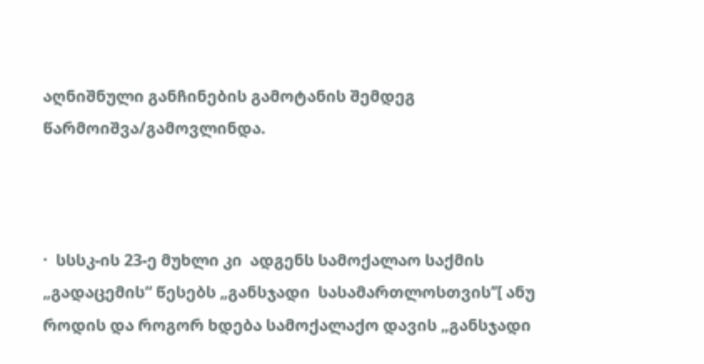აღნიშნული განჩინების გამოტანის შემდეგ წარმოიშვა/გამოვლინდა.



·  სსსკ-ის 23-ე მუხლი კი  ადგენს სამოქალაო საქმის „გადაცემის“ წესებს „განსჯადი  სასამართლოსთვის’’[ ანუ როდის და როგორ ხდება სამოქალაქო დავის „განსჯადი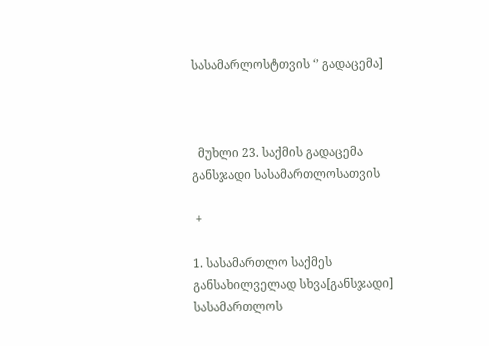სასამარლოსტთვის ‘’ გადაცემა]



  მუხლი 23. საქმის გადაცემა განსჯადი სასამართლოსათვის

 +

1. სასამართლო საქმეს განსახილველად სხვა[განსჯადი] სასამართლოს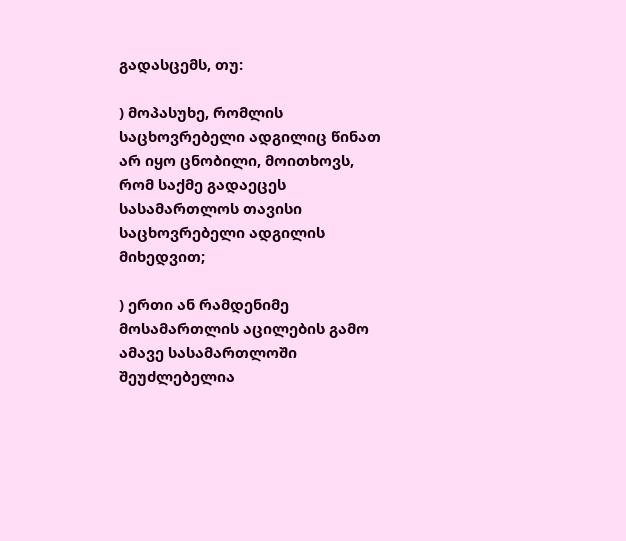გადასცემს, თუ:

) მოპასუხე, რომლის საცხოვრებელი ადგილიც წინათ არ იყო ცნობილი, მოითხოვს, რომ საქმე გადაეცეს სასამართლოს თავისი საცხოვრებელი ადგილის მიხედვით;

) ერთი ან რამდენიმე მოსამართლის აცილების გამო ამავე სასამართლოში შეუძლებელია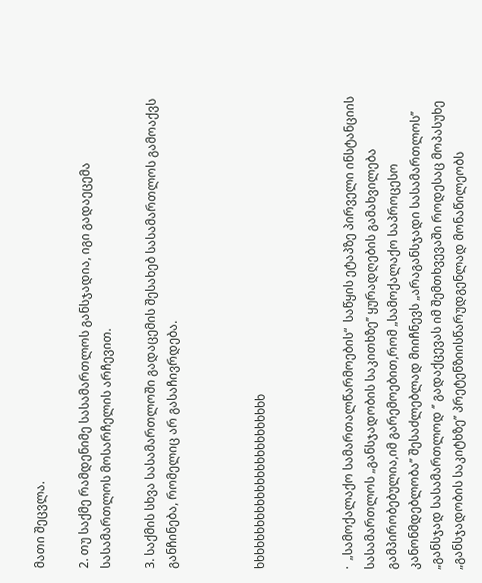მათი შეცვლა.

2. თუ საქმე რამდენიმე სასამართლოს განსჯადია, იგი გადაეცემა სასამართლოს მოსარჩელის არჩევით.

3. საქმის სხვა სასამართლოში გადაცემის შესახებ სასამართლოს გამოაქვს განჩინება, რომელიც არ გასაჩივრდება.



ხხხხხხხხხხხხხხხხხხხხხხხხხ



·  „სამოქალაქო სამართალწარმოების“  საწყის ეტაპზე პირველი ინსტანციის სასამართლოს „განსჯადობის საკითხზე’’ ყურადღების გამახვილება გამპირობებულია,იმ გარემოებით,რომ „სამოქალაქო საპროცესო კანონმდებლობა’’ შესაძლებლად მიიჩნევს „არაგანსჯადი სასამართლოს’’ „განსჯად სასამართლოდ ‘’ გადაქცევას იმ შემთხვევაში როდესაც მოპასუხე „განსჯადობის საკიტხზე’’ პრეტენზიისწარუდგენლად მონაწილეობს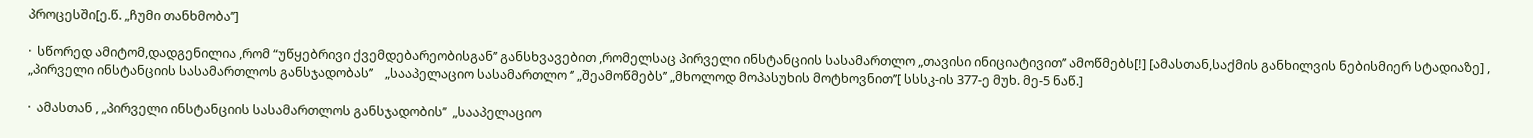პროცესში[ე.წ. „ჩუმი თანხმობა’’]

·  სწორედ ამიტომ,დადგენილია ,რომ “უწყებრივი ქვემდებარეობისგან’’ განსხვავებით ,რომელსაც პირველი ინსტანციის სასამართლო „თავისი ინიციატივით’’ ამოწმებს[!] [ამასთან,საქმის განხილვის ნებისმიერ სტადიაზე] , „პირველი ინსტანციის სასამართლოს განსჯადობას’’    „სააპელაციო სასამართლო ‘’ „შეამოწმებს’’ „მხოლოდ მოპასუხის მოტხოვნით’’[ სსსკ-ის 377-ე მუხ. მე-5 ნაწ.]

·  ამასთან , „პირველი ინსტანციის სასამართლოს განსჯადობის’’  „სააპელაციო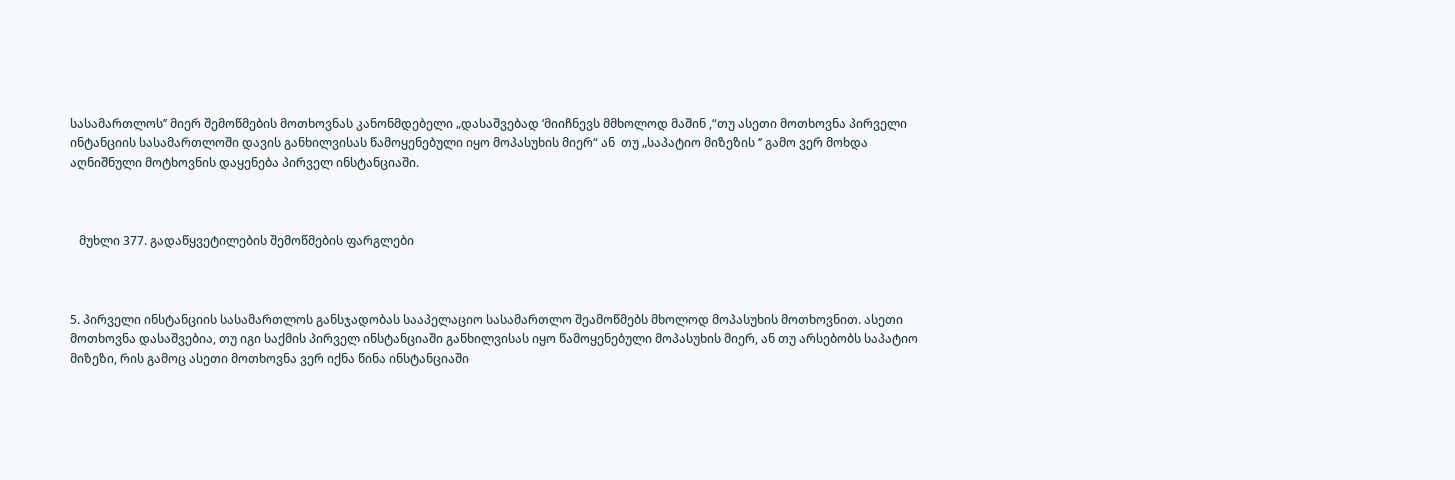სასამართლოს’’ მიერ შემოწმების მოთხოვნას კანონმდებელი „დასაშვებად ‘მიიჩნევს მმხოლოდ მაშინ ,“თუ ასეთი მოთხოვნა პირველი ინტანციის სასამართლოში დავის განხილვისას წამოყენებული იყო მოპასუხის მიერ“ ან  თუ „საპატიო მიზეზის ‘’ გამო ვერ მოხდა აღნიშნული მოტხოვნის დაყენება პირველ ინსტანციაში.



   მუხლი 377. გადაწყვეტილების შემოწმების ფარგლები



5. პირველი ინსტანციის სასამართლოს განსჯადობას სააპელაციო სასამართლო შეამოწმებს მხოლოდ მოპასუხის მოთხოვნით. ასეთი მოთხოვნა დასაშვებია, თუ იგი საქმის პირველ ინსტანციაში განხილვისას იყო წამოყენებული მოპასუხის მიერ, ან თუ არსებობს საპატიო მიზეზი, რის გამოც ასეთი მოთხოვნა ვერ იქნა წინა ინსტანციაში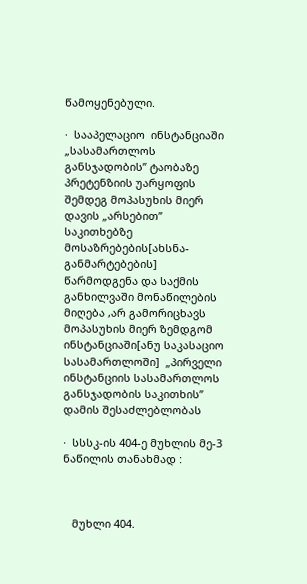წამოყენებული.

·  სააპელაციო  ინსტანციაში „სასამართლოს განსჯადობის’’ ტაობაზე პრეტენზიის უარყოფის შემდეგ მოპასუხის მიერ დავის „არსებით’’ საკითხებზე მოსაზრებების[ახსნა-განმარტებების] წარმოდგენა და საქმის განხილვაში მონაწილების მიღება ,არ გამორიცხავს მოპასუხის მიერ ზემდგომ ინსტანციაში[ანუ საკასაციო სასამართლოში]  „პირველი ინსტანციის სასამართლოს განსჯადობის საკითხის’’ დამის შესაძლებლობას

·  სსსკ-ის 404-ე მუხლის მე-3 ნაწილის თანახმად :



   მუხლი 404.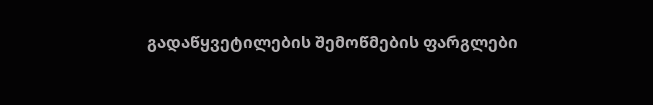გადაწყვეტილების შემოწმების ფარგლები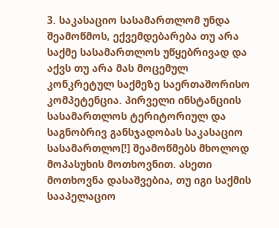3. საკასაციო სასამართლომ უნდა შეამოწმოს, ექვემდებარება თუ არა საქმე სასამართლოს უწყებრივად და აქვს თუ არა მას მოცემულ კონკრეტულ საქმეზე საერთაშორისო კომპეტენცია. პირველი ინსტანციის სასამართლოს ტერიტორიულ და საგნობრივ განსჯადობას საკასაციო სასამართლო[!] შეამოწმებს მხოლოდ მოპასუხის მოთხოვნით. ასეთი მოთხოვნა დასაშვებია, თუ იგი საქმის სააპელაციო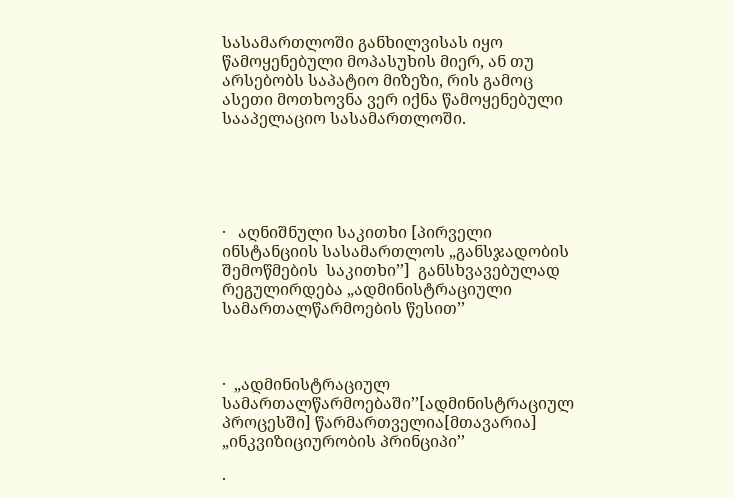სასამართლოში განხილვისას იყო წამოყენებული მოპასუხის მიერ, ან თუ არსებობს საპატიო მიზეზი, რის გამოც ასეთი მოთხოვნა ვერ იქნა წამოყენებული სააპელაციო სასამართლოში.





·   აღნიშნული საკითხი [პირველი ინსტანციის სასამართლოს „განსჯადობის შემოწმების  საკითხი’’]  განსხვავებულად რეგულირდება „ადმინისტრაციული სამართალწარმოების წესით’’



·  „ადმინისტრაციულ სამართალწარმოებაში’’[ადმინისტრაციულ პროცესში] წარმართველია[მთავარია] „ინკვიზიციურობის პრინციპი’’

·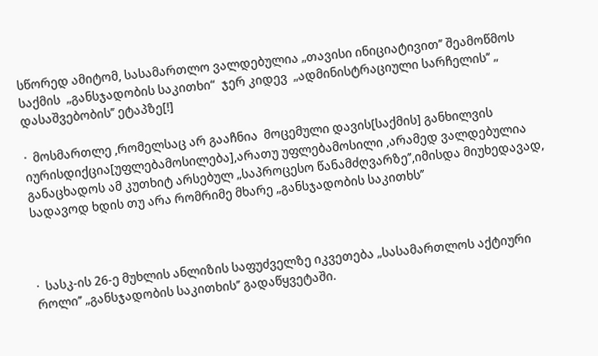სწორედ ამიტომ, სასამართლო ვალდებულია „თავისი ინიციატივით’’ შეამოწმოს  საქმის  „განსჯადობის საკითხი“  ჯერ კიდევ  „ადმინისტრაციული სარჩელის’’ „ დასაშვებობის’’ ეტაპზე[!]

·  მოსმართლე ,რომელსაც არ გააჩნია  მოცემული დავის[საქმის] განხილვის იურისდიქცია[უფლებამოსილება],არათუ უფლებამოსილი ,არამედ ვალდებულია განაცხადოს ამ კუთხიტ არსებულ „საპროცესო წანამძღვარზე’’,იმისდა მიუხედავად, სადავოდ ხდის თუ არა რომრიმე მხარე „განსჯადობის საკითხს’’



·  სასკ-ის 26-ე მუხლის ანლიზის საფუძველზე იკვეთება „სასამართლოს აქტიური როლი’’ „განსჯადობის საკითხის’’ გადაწყვეტაში.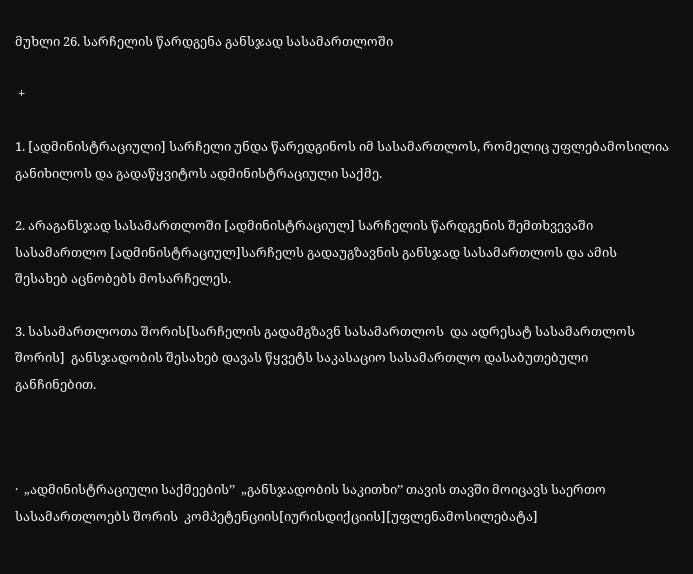მუხლი 26. სარჩელის წარდგენა განსჯად სასამართლოში

 +

1. [ადმინისტრაციული] სარჩელი უნდა წარედგინოს იმ სასამართლოს, რომელიც უფლებამოსილია განიხილოს და გადაწყვიტოს ადმინისტრაციული საქმე.

2. არაგანსჯად სასამართლოში [ადმინისტრაციულ] სარჩელის წარდგენის შემთხვევაში სასამართლო [ადმინისტრაციულ]სარჩელს გადაუგზავნის განსჯად სასამართლოს და ამის შესახებ აცნობებს მოსარჩელეს.

3. სასამართლოთა შორის[სარჩელის გადამგზავნ სასამართლოს  და ადრესატ სასამართლოს  შორის]  განსჯადობის შესახებ დავას წყვეტს საკასაციო სასამართლო დასაბუთებული განჩინებით.



·  „ადმინისტრაციული საქმეების’’  „განსჯადობის საკითხი’’ თავის თავში მოიცავს საერთო სასამართლოებს შორის  კომპეტენციის[იურისდიქციის][უფლენამოსილებატა]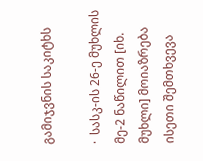გამიჯვნის საკიტხს

·  სასკ-ის 26-ე მუხლის მე-2 ნაწილით [იხ. მუხლი] მოიაზრება ისეთი შემთხვევა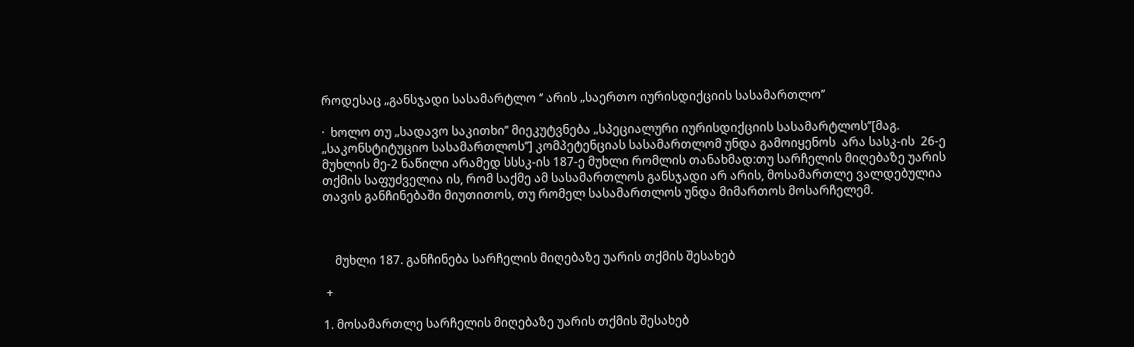როდესაც „განსჯადი სასამარტლო ‘’ არის „საერთო იურისდიქციის სასამართლო’’

·  ხოლო თუ „სადავო საკითხი’’ მიეკუტვნება „სპეციალური იურისდიქციის სასამარტლოს’’[მაგ. „საკონსტიტუციო სასამართლოს’’] კომპეტენციას სასამართლომ უნდა გამოიყენოს  არა სასკ-ის  26-ე მუხლის მე-2 ნაწილი არამედ სსსკ-ის 187-ე მუხლი რომლის თანახმად:თუ სარჩელის მიღებაზე უარის თქმის საფუძველია ის, რომ საქმე ამ სასამართლოს განსჯადი არ არის, მოსამართლე ვალდებულია თავის განჩინებაში მიუთითოს, თუ რომელ სასამართლოს უნდა მიმართოს მოსარჩელემ.



    მუხლი 187. განჩინება სარჩელის მიღებაზე უარის თქმის შესახებ

 +

1. მოსამართლე სარჩელის მიღებაზე უარის თქმის შესახებ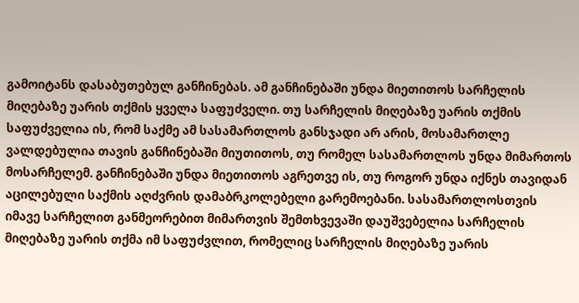გამოიტანს დასაბუთებულ განჩინებას. ამ განჩინებაში უნდა მიეთითოს სარჩელის მიღებაზე უარის თქმის ყველა საფუძველი. თუ სარჩელის მიღებაზე უარის თქმის საფუძველია ის, რომ საქმე ამ სასამართლოს განსჯადი არ არის, მოსამართლე ვალდებულია თავის განჩინებაში მიუთითოს, თუ რომელ სასამართლოს უნდა მიმართოს მოსარჩელემ. განჩინებაში უნდა მიეთითოს აგრეთვე ის, თუ როგორ უნდა იქნეს თავიდან აცილებული საქმის აღძვრის დამაბრკოლებელი გარემოებანი. სასამართლოსთვის იმავე სარჩელით განმეორებით მიმართვის შემთხვევაში დაუშვებელია სარჩელის მიღებაზე უარის თქმა იმ საფუძვლით, რომელიც სარჩელის მიღებაზე უარის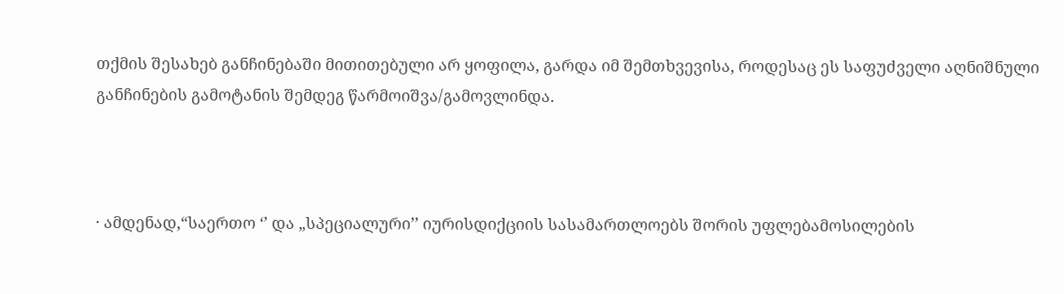თქმის შესახებ განჩინებაში მითითებული არ ყოფილა, გარდა იმ შემთხვევისა, როდესაც ეს საფუძველი აღნიშნული განჩინების გამოტანის შემდეგ წარმოიშვა/გამოვლინდა.



· ამდენად,“საერთო ‘’ და „სპეციალური’’ იურისდიქციის სასამართლოებს შორის უფლებამოსილების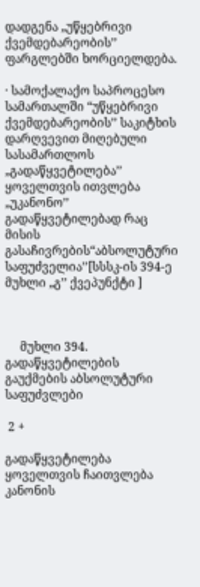დადგენა „უწყებრივი ქვემდებარეობის’’ ფარგლებში ხორციელდება.

· სამოქალაქო საპროცესო სამართალში “უწყებრივი ქვემდებარეობის’’ საკიტხის დარღვევით მიღებული  სასამართლოს „გადაწყვეტილება’’ ყოველთვის ითვლება „უკანონო’’ გადაწყვეტილებად რაც მისის გასაჩივრების“აბსოლუტური საფუძველია’’[სსსკ-ის 394-ე მუხლი „გ’’ ქვეპუნქტი ]



     მუხლი 394. გადაწყვეტილების გაუქმების აბსოლუტური საფუძვლები

 2 +

გადაწყვეტილება ყოველთვის ჩაითვლება კანონის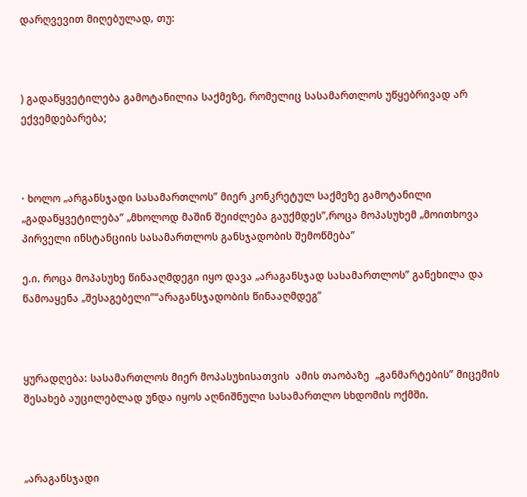დარღვევით მიღებულად, თუ:



) გადაწყვეტილება გამოტანილია საქმეზე, რომელიც სასამართლოს უწყებრივად არ ექვემდებარება;



· ხოლო „არგანსჯადი სასამართლოს’’ მიერ კონკრეტულ საქმეზე გამოტანილი „გადაწყვეტილება’’ „მხოლოდ მაშინ შეიძლება გაუქმდეს’’,როცა მოპასუხემ „მოითხოვა პირველი ინსტანციის სასამართლოს განსჯადობის შემოწმება’’

ე.ი. როცა მოპასუხე წინააღმდეგი იყო დავა „არაგანსჯად სასამართლოს’’ განეხილა და წამოაყენა „შესაგებელი’’“არაგანსჯადობის წინააღმდეგ’’



ყურადღება: სასამართლოს მიერ მოპასუხისათვის  ამის თაობაზე  „განმარტების’’ მიცემის შესახებ აუცილებლად უნდა იყოს აღნიშნული სასამართლო სხდომის ოქმში.



„არაგანსჯადი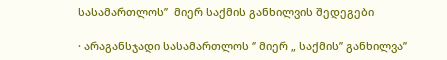სასამართლოს’’  მიერ საქმის განხილვის შედეგები

· არაგანსჯადი სასამართლოს ‘’ მიერ „ საქმის’’ განხილვა’’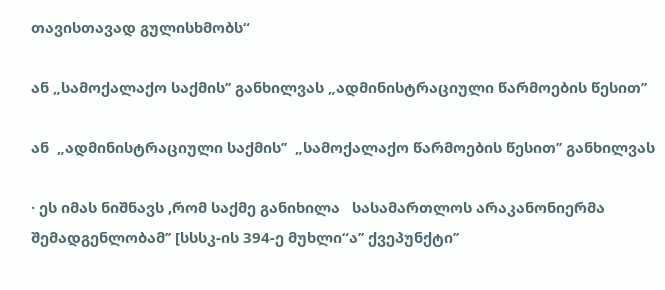თავისთავად გულისხმობს“

ან „სამოქალაქო საქმის’’ განხილვას „ადმინისტრაციული წარმოების წესით’’

ან  „ადმინისტრაციული საქმის’’  „სამოქალაქო წარმოების წესით’’ განხილვას

· ეს იმას ნიშნავს ,რომ საქმე განიხილა   სასამართლოს არაკანონიერმა შემადგენლობამ’’ [სსსკ-ის 394-ე მუხლი“ა’’ ქვეპუნქტი’’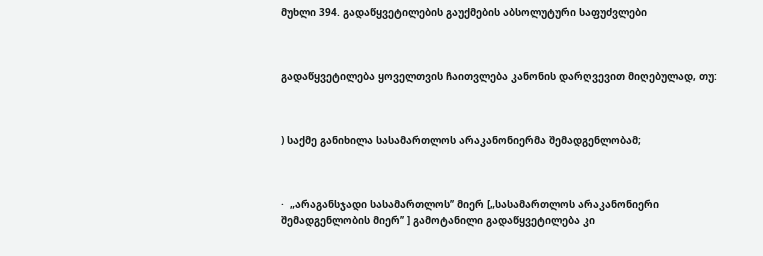მუხლი 394. გადაწყვეტილების გაუქმების აბსოლუტური საფუძვლები



გადაწყვეტილება ყოველთვის ჩაითვლება კანონის დარღვევით მიღებულად, თუ:



) საქმე განიხილა სასამართლოს არაკანონიერმა შემადგენლობამ;



·  „არაგანსჯადი სასამართლოს’’ მიერ [„სასამართლოს არაკანონიერი შემადგენლობის მიერ’’ ] გამოტანილი გადაწყვეტილება კი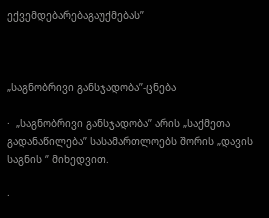ექვემდებარებაგაუქმებას’’



„საგნობრივი განსჯადობა’’-ცნება

·  „საგნობრივი განსჯადობა’’ არის „საქმეთა გადანაწილება’’ სასამართლოებს შორის „დავის საგნის ‘’ მიხედვით.

·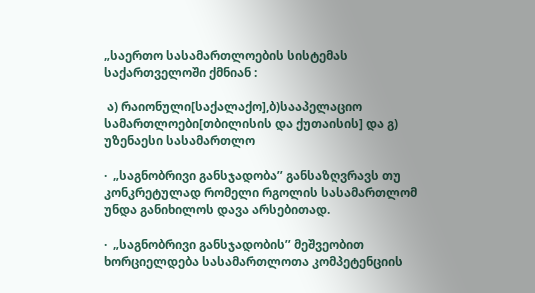„საერთო სასამართლოების სისტემას საქართველოში ქმნიან :

 ა) რაიონული[საქალაქო],ბ)სააპელაციო სამართლოები[თბილისის და ქუთაისის] და გ) უზენაესი სასამართლო

·  „საგნობრივი განსჯადობა’’ განსაზღვრავს თუ კონკრეტულად რომელი რგოლის სასამართლომ უნდა განიხილოს დავა არსებითად.

·  „საგნობრივი განსჯადობის’’ მეშვეობით ხორციელდება სასამართლოთა კომპეტენციის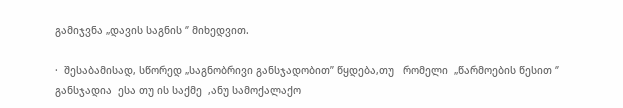გამიჯვნა „დავის საგნის ‘’ მიხედვით.

·  შესაბამისად, სწორედ „საგნობრივი განსჯადობით’’ წყდება,თუ   რომელი  „წარმოების წესით ‘’ განსჯადია  ესა თუ ის საქმე  ,ანუ სამოქალაქო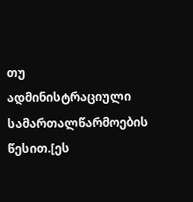თუ ადმინისტრაციული სამართალწარმოების წესით.[ეს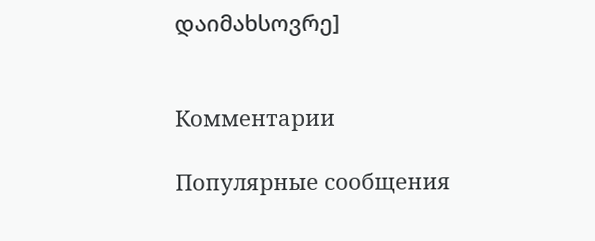დაიმახსოვრე]


Комментарии

Популярные сообщения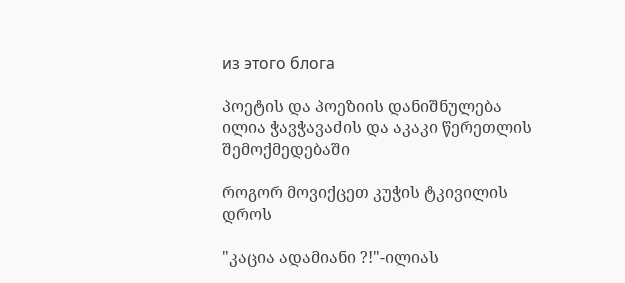из этого блога

პოეტის და პოეზიის დანიშნულება ილია ჭავჭავაძის და აკაკი წერეთლის შემოქმედებაში

როგორ მოვიქცეთ კუჭის ტკივილის დროს

"კაცია ადამიანი ?!"-ილიას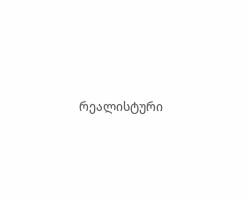რეალისტური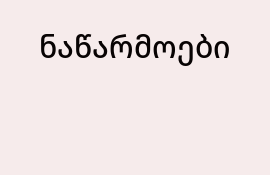ნაწარმოები